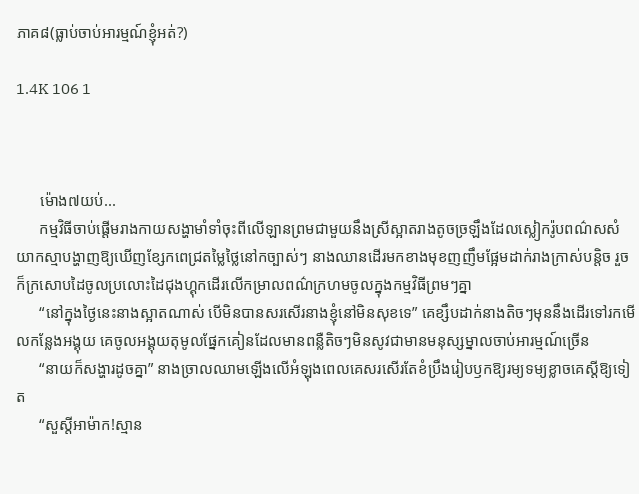ភាគ៨(ធ្លាប់ចាប់អារម្មណ៍ខ្ញុំអត់?)

1.4K 106 1



      ម៉ោង៧យប់...
      កម្មវិធីចាប់ផ្ដើមរាងកាយសង្ហាមាំទាំចុះពីលើឡានព្រមជាមួយនឹងស្រីស្អាតរាងតូចច្រឡឹងដែលស្លៀករ៉ូបពណ៌សសំយាកស្មាបង្ហាញឱ្យឃើញខ្សែកពេជ្រតម្លៃថ្លៃនៅកច្បាស់ៗ នាងឈានដើរមកខាងមុខញញឹមផ្អែមដាក់រាងក្រាស់បន្តិច រួចក៏ក្រសោបដៃចូលប្រលោះដៃជុងហ្គុកដើរលើកម្រាលពណ៌ក្រហមចូលក្នុងកម្មវិធីព្រមៗគ្នា
      “នៅក្នុងថ្ងៃនេះនាងស្អាតណាស់ បើមិនបានសរសើរនាងខ្ញុំនៅមិនសុខទេ” គេខ្សឹបដាក់នាងតិចៗមុននឹងដើរទៅរកមើលកន្លែងអង្គុយ គេចូលអង្គុយតុមូលផ្នែកគៀនដែលមានពន្លឺតិចៗមិនសូវជាមានមនុស្សម្នាលចាប់អារម្មណ៍ច្រើន
      “នាយក៏សង្ហារដូចគ្នា” នាងច្រាលឈាមឡើងលើអំឡុងពេលគេសរសើរតែខំប្រឹងរៀបឫកឱ្យរម្យទម្យខ្លាចគេស្តីឱ្យទៀត
      “សួស្តីអាម៉ាក!ស្មាន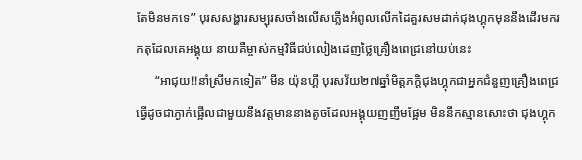តែមិនមកទេ” បុរសសង្ហារសម្បុរសចាំងលើសភ្លើងអំពូលលើកដៃគួរសមដាក់ជុងហ្គុកមុននឹងដើរមករកតុដែលគេអង្គុយ នាយគឺម្ចាស់កម្មវិធីជប់លៀងដេញថ្លៃគ្រឿងពេជ្រនៅយប់នេះ
      “អាជុយ!!នាំស្រីមកទៀត” មីន យ៉ុនហ្គី បុរសវ័យ២៧ឆ្នាំមិត្តភក្តិជុងហ្គុកជាអ្នកជំនួញគ្រឿងពេជ្រ  ធ្វើដូចជាភ្ងាក់ផ្អើលជាមួយនឹងវត្តមាននាងតូចដែលអង្គុយញញឹមផ្អែម មិននឹកស្មានសោះថា ជុងហ្គុក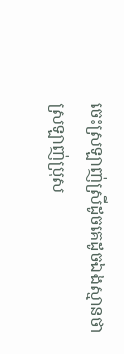ចេះស្រឡាញ់ស្រីដូចគេដូចឯងស្មានថាស្រឡាញ់ប្រុស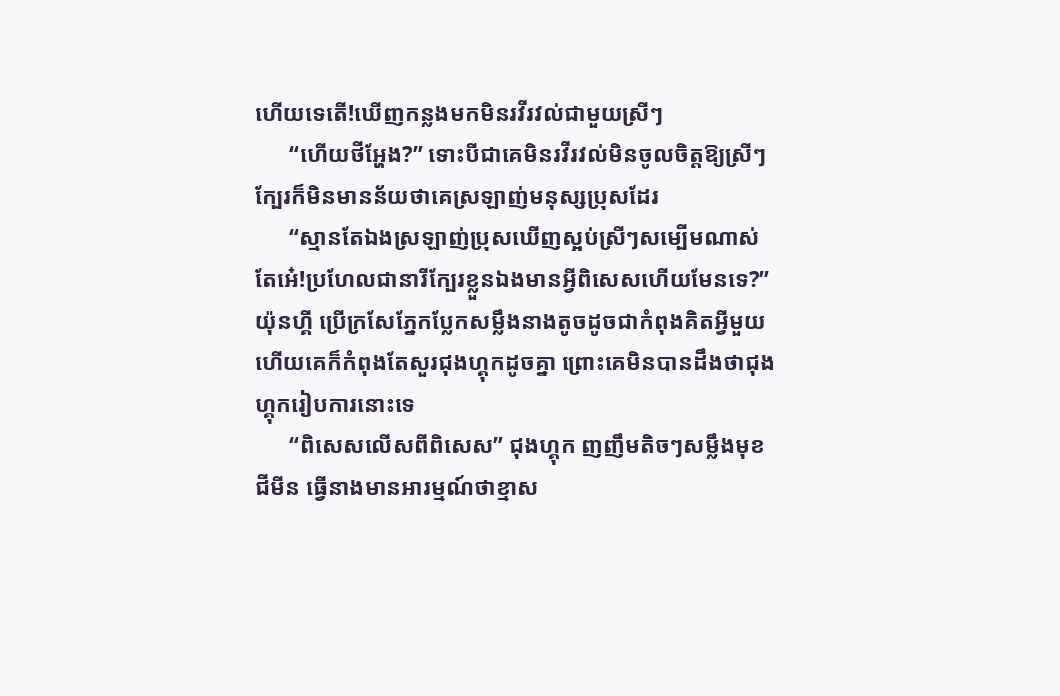ហើយទេតើ!ឃើញកន្លងមកមិនរវីរវល់ជាមួយស្រីៗ
      “ហើយថីអ្ហែង?” ទោះបីជាគេមិនរវីរវល់មិនចូលចិត្តឱ្យស្រីៗក្បែរក៏មិនមានន័យថាគេស្រឡាញ់មនុស្សប្រុសដែរ
      “ស្មានតែឯងស្រឡាញ់ប្រុសឃើញស្អប់ស្រីៗសម្បើមណាស់ តែអេ៎!ប្រហែលជានារីក្បែរខ្លួនឯងមានអ្វីពិសេសហើយមែនទេ?” យ៉ុនហ្គី ប្រើក្រសែភ្នែកប្លែកសម្លឹងនាងតូចដូចជាកំពុងគិតអ្វីមួយហើយគេក៏កំពុងតែសួរជុងហ្គុកដូចគ្នា ព្រោះគេមិនបានដឹងថាជុងហ្គុករៀបការនោះទេ
      “ពិសេសលើសពីពិសេស” ជុងហ្គុក ញញឹមតិចៗសម្លឹងមុខ ជីមីន ធ្វើនាងមានអារម្មណ៍ថាខ្មាស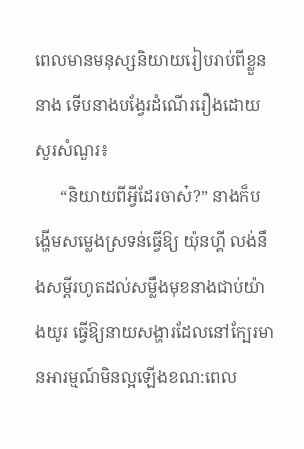ពេលមានមនុស្សនិយាយរៀបរាប់ពីខ្លួននាង ទើបនាងបង្វែរដំណើររឿងដោយសួរសំណួរ៖
      “និយាយពីអ្វីដែរចាស៎?” នាងក៏បង្ហើមសម្លេងស្រទន់ធ្វើឱ្យ យ៉ុនហ្គី លង់នឹងសម្តីរហូតដល់សម្លឹងមុខនាងជាប់យ៉ាងយូរ ធ្វើឱ្យនាយសង្ហារដែលនៅក្បែរមានអារម្មណ៍មិនល្អឡើងខណ:ពេល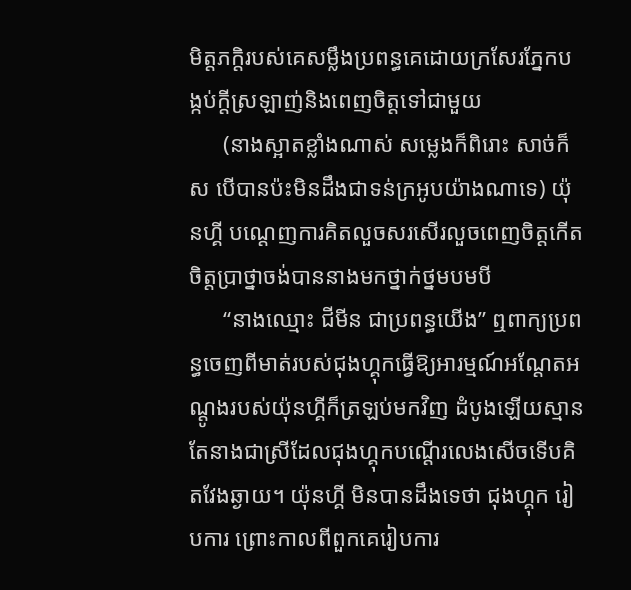មិត្តភក្តិរបស់គេសម្លឹងប្រពន្ធគេដោយក្រសែរភ្នែកបង្កប់ក្តីស្រឡាញ់និងពេញចិត្តទៅជាមួយ
      (នាងស្អាតខ្លាំងណាស់ សម្លេងក៏ពិរោះ សាច់ក៏ស បើបានប៉ះមិនដឹងជាទន់ក្រអូបយ៉ាងណាទេ) យ៉ុនហ្គី បណ្តេញការគិតលួចសរសើរលួចពេញចិត្តកើតចិត្តប្រាថ្នាចង់បាននាងមកថ្នាក់ថ្នមបមបី
      “នាងឈ្មោះ ជីមីន ជាប្រពន្ធយើង” ឮពាក្យប្រពន្ធចេញពីមាត់របស់ជុងហ្គុកធ្វើឱ្យអារម្មណ៍អណ្តែតអណ្តូងរបស់យ៉ុនហ្គីក៏ត្រឡប់មកវិញ ដំបូងឡើយស្មានតែនាងជាស្រីដែលជុងហ្គុកបណ្តើរលេងសើចទើបគិតវែងឆ្ងាយ។ យ៉ុនហ្គី មិនបានដឹងទេថា ជុងហ្គុក រៀបការ ព្រោះកាលពីពួកគេរៀបការ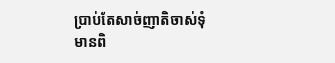ប្រាប់តែសាច់ញាតិចាស់ទុំមានពិ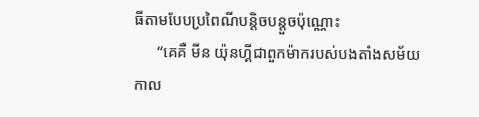ធីតាមបែបប្រពៃណីបន្តិចបន្តួចប៉ុណ្ណោះ
      “គេគឺ មីន យ៉ុនហ្គីជាពួកម៉ាករបស់បងតាំងសម័យកាល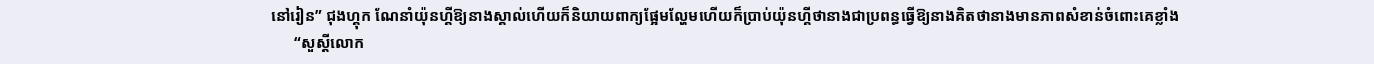នៅរៀន” ជុងហ្គុក ណែនាំយ៉ុនហ្គីឱ្យនាងស្គាល់ហើយក៏និយាយពាក្យផ្អែមល្ហែមហើយក៏ប្រាប់យ៉ុនហ្គីថានាងជាប្រពន្ធធ្វើឱ្យនាងគិតថានាងមានភាពសំខាន់ចំពោះគេខ្លាំង
      “សួស្តីលោក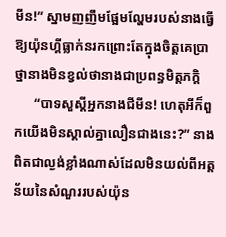មីន!” ស្នាមញញឹមផ្អែមល្ហែមរបស់នាងធ្វើឱ្យយ៉ុនហ្គីធ្លាក់នរកព្រោះតែក្នុងចិត្តគេប្រាថ្នានាងមិនខ្វល់ថានាងជាប្រពន្ធមិត្តភក្តិ
      “បាទសួស្តីអ្នកនាងជីមីន! ហេតុអីក៏ពួកយើងមិនស្គាល់គ្នាលឿនជាងនេះ?” នាងពិតជាល្ងង់ខ្លាំងណាស់ដែលមិនយល់ពីអត្តន័យនៃសំណួររបស់យ៉ុន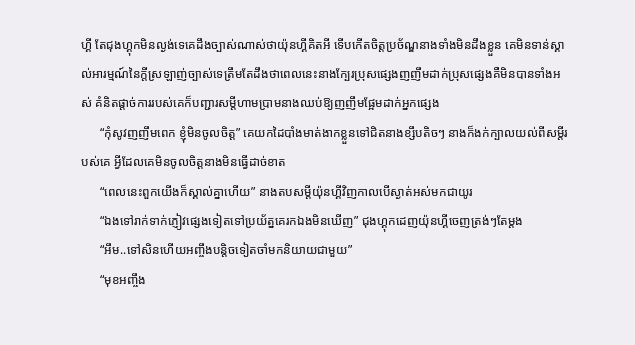ហ្គី តែជុងហ្គុកមិនល្ងង់ទេគេដឹងច្បាស់ណាស់ថាយ៉ុនហ្គីគិតអី ទើបកើតចិត្តប្រច័ណ្ឌនាងទាំងមិនដឹងខ្លួន គេមិនទាន់ស្គាល់អារម្មណ៍នៃក្តីស្រឡាញ់ច្បាស់ទេត្រឹមតែដឹងថាពេលនេះនាងក្បែរប្រុសផ្សេងញញឹមដាក់ប្រុសផ្សេងគឺមិនបានទាំងអស់ គំនិតផ្តាច់ការរបស់គេក៏បញ្ជារសម្តីហាមប្រាមនាងឈប់ឱ្យញញឹមផ្អែមដាក់អ្នកផ្សេង
      “កុំសូវញញឹមពេក ខ្ញុំមិនចូលចិត្ត” គេយកដៃបាំងមាត់ងាកខ្លួនទៅជិតនាងខ្សឹបតិចៗ នាងក៏ងក់ក្បាលយល់ពីសម្តីរបស់គេ អ្វីដែលគេមិនចូលចិត្តនាងមិនធ្វើដាច់ខាត
      “ពេលនេះពួកយើងក៏ស្គាល់គ្នាហើយ” នាងតបសម្តីយ៉ុនហ្គីវិញកាលបើស្ងាត់អស់មកជាយូរ
      “ឯងទៅរាក់ទាក់ភ្ញៀវផ្សេងទៀតទៅប្រយ័ត្នគេរកឯងមិនឃើញ” ជុងហ្គុកដេញយ៉ុនហ្គីចេញត្រង់ៗតែម្តង
      “អឹម..ទៅសិនហើយអញ្ចឹងបន្តិចទៀតចាំមកនិយាយជាមួយ”
      “មុខអញ្ចឹង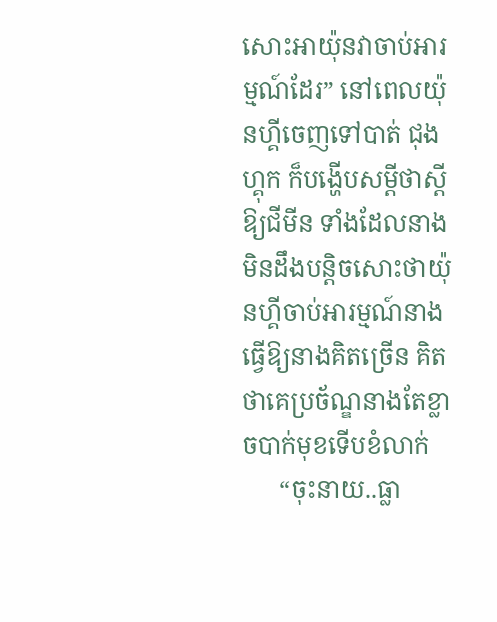សោះអាយ៉ុនវាចាប់អារម្មណ៍ដែរ” នៅពេលយ៉ុនហ្គីចេញទៅបាត់ ជុងហ្គុក ក៏បង្ហើបសម្តីថាស្តីឱ្យជីមីន ទាំងដែលនាងមិនដឹងបន្តិចសោះថាយ៉ុនហ្គីចាប់អារម្មណ៍នាងធ្វើឱ្យនាងគិតច្រើន គិតថាគេប្រច័ណ្ឌនាងតែខ្លាចបាក់មុខទើបខំលាក់
      “ចុះនាយ..ធ្លា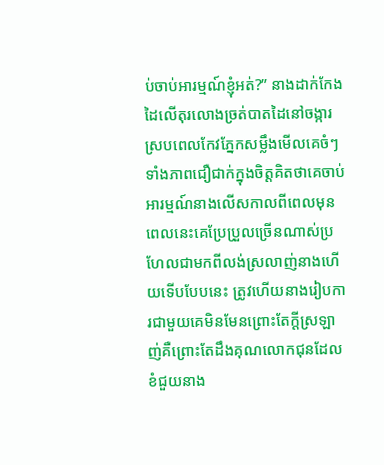ប់ចាប់អារម្មណ៍ខ្ញុំអត់?” នាងដាក់កែងដៃលើតុរលោងច្រត់បាតដៃនៅចង្ការស្របពេលកែវភ្នែកសម្លឹងមើលគេចំៗទាំងភាពជឿជាក់ក្នុងចិត្តគិតថាគេចាប់អារម្មណ៍នាងលើសកាលពីពេលមុន ពេលនេះគេប្រែប្រួលច្រើនណាស់ប្រហែលជាមកពីលង់ស្រលាញ់នាងហើយទើបបែបនេះ ត្រូវហើយនាងរៀបការជាមួយគេមិនមែនព្រោះតែក្តីស្រឡាញ់គឺព្រោះតែដឹងគុណលោកជុនដែលខំជួយនាង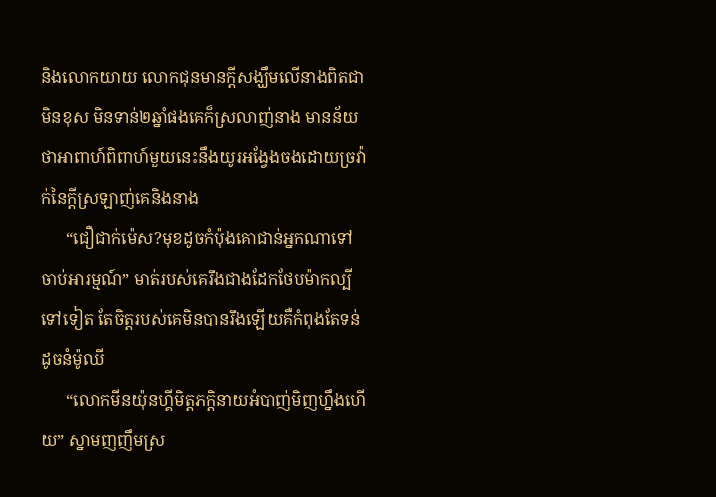និងលោកយាយ លោកជុនមានក្តីសង្ឃឹមលើនាងពិតជាមិនខុស មិនទាន់២ឆ្នាំផងគេក៏ស្រលាញ់នាង មានន័យថាអាពាហ៍ពិពាហ៍មួយនេះនឹងយូរអង្វែងចងដោយច្រវ៉ាក់នៃក្តីស្រឡាញ់គេនិងនាង
      “ជឿជាក់ម៉េស?មុខដូចកំប៉ុងគោជាន់អ្នកណាទៅចាប់អារម្មណ៍” មាត់របស់គេរឹងជាងដែកថែបម៉ាកល្បីទៅទៀត តែចិត្តរបស់គេមិនបានរឹងឡើយគឺកំពុងតែទន់ដូចនំម៉ូឈី
      “លោកមីនយ៉ុនហ្គីមិត្តភក្តិនាយអំបាញ់មិញហ្នឹងហើយ” ស្នាមញញឹមស្រ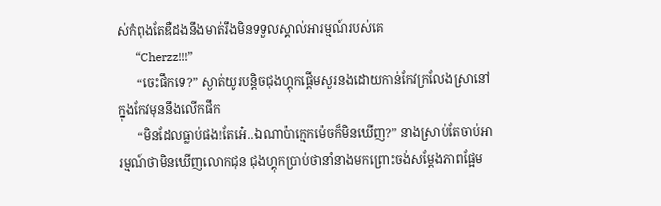ស់កំពុងតែឌឺដងនឹងមាត់រឹងមិនទទួលស្គាល់អារម្មណ៍របស់គេ
      “Cherzz!!!”
      “ចេះផឹកទេ?” ស្ងាត់យូរបន្តិចជុងហ្គុកផ្តើមសួរនងដោយកាន់កែវក្រលែងស្រានៅក្នុងកែវមុននឹងលើកផឹក
      “មិនដែលធ្លាប់ផង!តែអេ៎..ឯណាប៉ាក្មេកម៉េចក៏មិនឃើញ?” នាងស្រាប់តែចាប់អារម្មណ៍ថាមិនឃើញលោកជុន ជុងហ្គុកប្រាប់ថានាំនាងមកព្រោះចង់សម្តែងភាពផ្អែម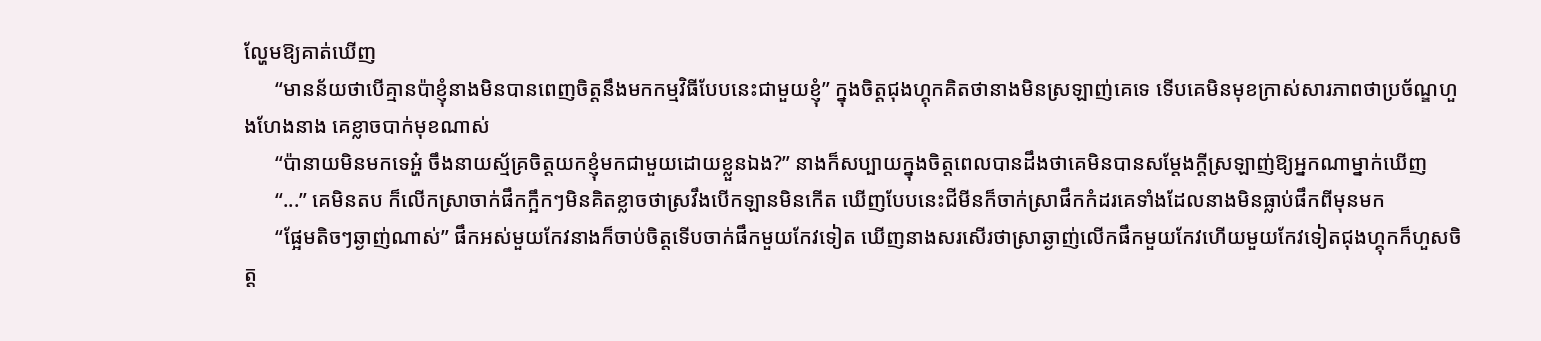ល្ហែមឱ្យគាត់ឃើញ
      “មានន័យថាបើគ្មានប៉ាខ្ញុំនាងមិនបានពេញចិត្តនឹងមកកម្មវិធីបែបនេះជាមួយខ្ញុំ” ក្នុងចិត្តជុងហ្គុកគិតថានាងមិនស្រឡាញ់គេទេ ទើបគេមិនមុខក្រាស់សារភាពថាប្រច័ណ្ឌហួងហែងនាង គេខ្លាចបាក់មុខណាស់
      “ប៉ានាយមិនមកទេអ្ហ៎ ចឹងនាយស្ម័គ្រចិត្តយកខ្ញុំមកជាមួយដោយខ្លួនឯង?” នាងក៏សប្បាយក្នុងចិត្តពេលបានដឹងថាគេមិនបានសម្តែងក្តីស្រឡាញ់ឱ្យអ្នកណាម្នាក់ឃើញ
      “...” គេមិនតប ក៏លើកស្រាចាក់ផឹកក្អឹកៗមិនគិតខ្លាចថាស្រវឹងបើកឡានមិនកើត ឃើញបែបនេះជីមីនក៏ចាក់ស្រាផឹកកំដរគេទាំងដែលនាងមិនធ្លាប់ផឹកពីមុនមក
      “ផ្អែមតិចៗឆ្ងាញ់ណាស់” ផឹកអស់មួយកែវនាងក៏ចាប់ចិត្តទើបចាក់ផឹកមួយកែវទៀត ឃើញនាងសរសើរថាស្រាឆ្ងាញ់លើកផឹកមួយកែវហើយមួយកែវទៀតជុងហ្គុកក៏ហួសចិត្ត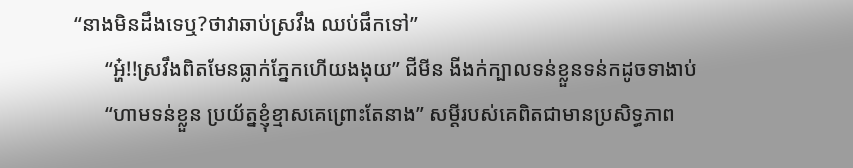“នាងមិនដឹងទេឬ?ថាវាឆាប់ស្រវឹង ឈប់ផឹកទៅ”
      “អ្ហ៎!!ស្រវឹងពិតមែនធ្លាក់ភ្នែកហើយងងុយ” ជីមីន ងីងក់ក្បាលទន់ខ្លួនទន់កដូចទាងាប់
      “ហាមទន់ខ្លួន ប្រយ័ត្នខ្ញុំខ្មាសគេព្រោះតែនាង” សម្តីរបស់គេពិតជាមានប្រសិទ្ធភាព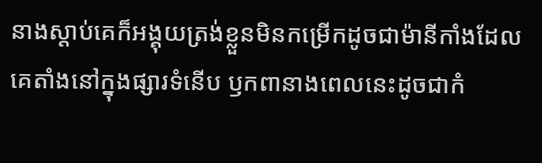នាងស្តាប់គេក៏អង្គុយត្រង់ខ្លួនមិនកម្រើកដូចជាម៉ានីកាំងដែលគេតាំងនៅក្នុងផ្សារទំនើប ឫកពានាងពេលនេះដូចជាកំ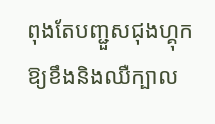ពុងតែបញ្ជួសជុងហ្គុកឱ្យខឹងនិងឈឺក្បាល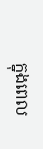ក្នុងពេល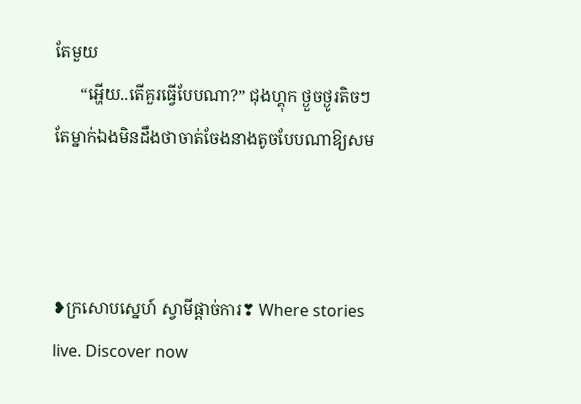តែមួយ
      “អ្ហើយ..តើគួរធ្វើបែបណា?” ជុងហ្គុក ថ្ងួចថ្ងូរតិចៗតែម្នាក់ឯងមិនដឹងថាចាត់ចែងនាងតូចបែបណាឱ្យសម



❥ក្រសោបស្នេហ៍ ស្វាមីផ្តាច់ការ❣ Where stories live. Discover now